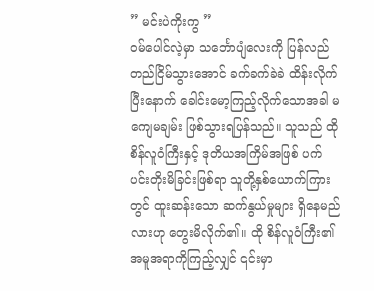” မင်းပဲကိုးကွ ”
ဝမ်ပေါင်လဲ့မှာ သင်္ဘောပျံလေးကို ပြန်လည်တည်ငြိမ်သွားအောင် ခက်ခက်ခဲခဲ ထိန်းလိုက်ပြီးနောက် ခေါင်းမော့ကြည့်လိုက်သောအခါ မကျေမချမ်း ဖြစ်သွားရပြန်သည်။ သူသည် ထိုစိန်လူဝံကြီးနှင့် ဒုတိယအကြိမ်အဖြစ် ပက်ပင်းတိုးမိခြင်းဖြစ်ရာ သူတို့နှစ်ယောက်ကြားတွင် ထူးဆန်းသော ဆက်နွယ်မှုများ ရှိနေမည်လားဟု တွေးမိလိုက်၏။ ထို စိန်လူဝံကြီး၏ အမူအရာကိုကြည့်လျှင် ၎င်းမှာ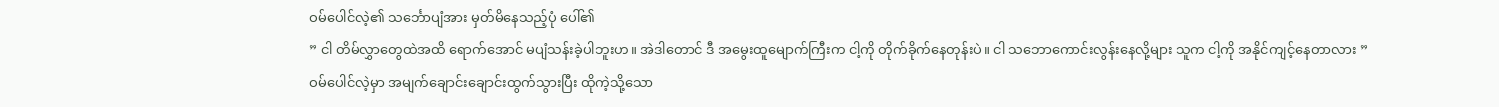ဝမ်ပေါင်လဲ့၏ သင်္ဘောပျံအား မှတ်မိနေသည့်ပုံ ပေါ်၏
” ငါ တိမ်လွှာတွေထဲအထိ ရောက်အောင် မပျံသန်းခဲ့ပါဘူးဟ။ အဲဒါတောင် ဒီ အမွေးထူမျောက်ကြီးက ငါ့ကို တိုက်ခိုက်နေတုန်းပဲ။ ငါ သဘောကောင်းလွန်းနေလို့များ သူက ငါ့ကို အနိုင်ကျင့်နေတာလား ”
ဝမ်ပေါင်လဲ့မှာ အမျက်ချောင်းချောင်းထွက်သွားပြီး ထိုကဲ့သို့သော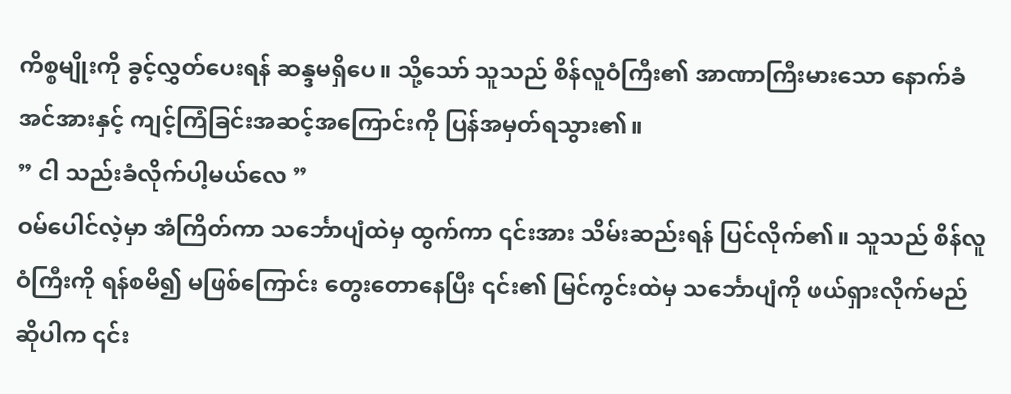ကိစ္စမျိုးကို ခွင့်လွှတ်ပေးရန် ဆန္ဒမရှိပေ။ သို့သော် သူသည် စိန်လူဝံကြီး၏ အာဏာကြီးမားသော နောက်ခံအင်အားနှင့် ကျင့်ကြံခြင်းအဆင့်အကြောင်းကို ပြန်အမှတ်ရသွား၏။
” ငါ သည်းခံလိုက်ပါ့မယ်လေ ”
ဝမ်ပေါင်လဲ့မှာ အံကြိတ်ကာ သင်္ဘောပျံထဲမှ ထွက်ကာ ၎င်းအား သိမ်းဆည်းရန် ပြင်လိုက်၏။ သူသည် စိန်လူဝံကြီးကို ရန်စမိ၍ မဖြစ်ကြောင်း တွေးတောနေပြီး ၎င်း၏ မြင်ကွင်းထဲမှ သင်္ဘောပျံကို ဖယ်ရှားလိုက်မည်ဆိုပါက ၎င်း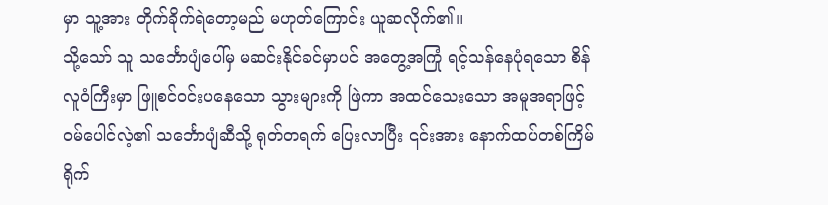မှာ သူ့အား တိုက်ခိုက်ရဲတော့မည် မဟုတ်ကြောင်း ယူဆလိုက်၏။
သို့သော် သူ သင်္ဘောပျံပေါ်မှ မဆင်းနိုင်ခင်မှာပင် အတွေ့အကြုံ ရင့်သန်နေပုံရသော စိန်လူဝံကြီးမှာ ဖြူစင်ဝင်းပနေသော သွားများကို ဖြဲကာ အထင်သေးသော အမူအရာဖြင့် ဝမ်ပေါင်လဲ့၏ သင်္ဘောပျံဆီသို့ ရုတ်တရက် ပြေးလာပြီး ၎င်းအား နောက်ထပ်တစ်ကြိမ် ရိုက်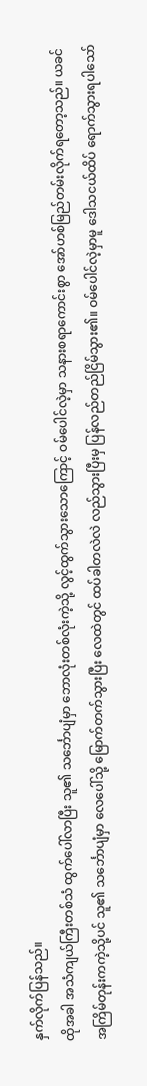နှက်လိုက်ပြန်သည်။
ထိုအခါ အသံကျယ်ကြီးတစ်သံ ထွက်ပေါ်လာပြီး သူ၏ သင်္ဘောပျံမှာ ဘောလုံးတစ်လုံးကဲ့သို့ လွင့်ထွက်သွားသောကြောင့် ဝမ်ပေါင်လဲ့မှာ သနားစရာကောင်းစွာ အော်ဟစ်မြည်တမ်းလိုက်ရတော့သည်။ ယခင်အကြိမ်တုန်းကကဲ့သို့ပင် သူ၏ သင်္ဘောပျံမှာ လေပေါ်သို့ မြောက်တက်သွားပြီး လေထဲတွင် ထပ်ခါတလဲလဲ လည်သွားပြီးမှ ပြန်လည်တည်ငြိမ်သွား၏။ ဝမ်ပေါင်လဲ့မှာမူ ဒေါသငယ်ထိပ် ရောက်သွားရပါသော်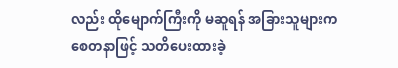လည်း ထိုမျောက်ကြီးကို မဆူရန် အခြားသူများက စေတနာဖြင့် သတိပေးထားခဲ့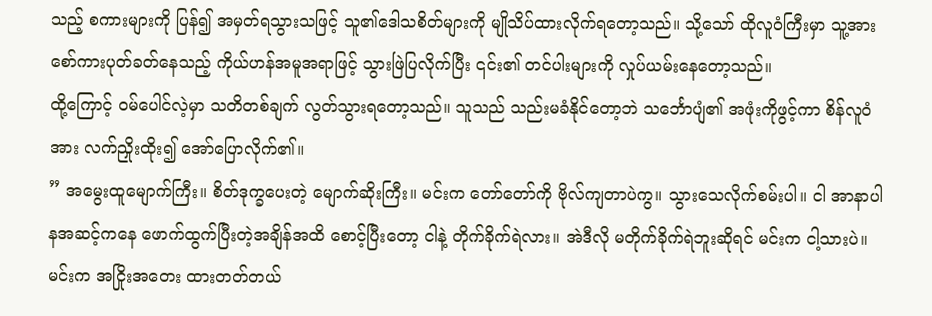သည့် စကားများကို ပြန်၍ အမှတ်ရသွားသဖြင့် သူ၏ဒေါသစိတ်များကို မျိုသိပ်ထားလိုက်ရတော့သည်။ သို့သော် ထိုလူဝံကြီးမှာ သူ့အား စော်ကားပုတ်ခတ်နေသည့် ကိုယ်ဟန်အမူအရာဖြင့် သွားဖြဲပြလိုက်ပြီး ၎င်း၏ တင်ပါးများကို လှုပ်ယမ်းနေတော့သည်။
ထို့ကြောင့် ဝမ်ပေါင်လဲ့မှာ သတိတစ်ချက် လွတ်သွားရတော့သည်။ သူသည် သည်းမခံနိုင်တော့ဘဲ သင်္ဘောပျံ၏ အဖုံးကိုဖွင့်ကာ စိန်လူဝံအား လက်ညှိုးထိုး၍ အော်ပြောလိုက်၏။
” အမွေးထူမျောက်ကြီး။ စိတ်ဒုက္ခပေးတဲ့ မျောက်ဆိုးကြီး။ မင်းက တော်တော်ကို ဗိုလ်ကျတာပဲကွ။ သွားသေလိုက်စမ်းပါ။ ငါ အာနာပါနအဆင့်ကနေ ဖောက်ထွက်ပြီးတဲ့အချိန်အထိ စောင့်ပြီးတော့ ငါနဲ့ တိုက်ခိုက်ရဲလား။ အဲဒီလို မတိုက်ခိုက်ရဲဘူးဆိုရင် မင်းက ငါ့သားပဲ။ မင်းက အငြိုးအတေး ထားတတ်တယ်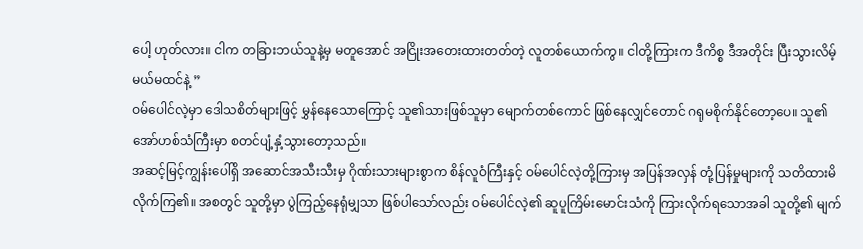ပေါ့ ဟုတ်လား။ ငါက တခြားဘယ်သူနဲ့မှ မတူအောင် အငြိုးအတေးထားတတ်တဲ့ လူတစ်ယောက်ကွ။ ငါတို့ကြားက ဒီကိစ္စ ဒီအတိုင်း ပြီးသွားလိမ့်မယ်မထင်နဲ့ ”
ဝမ်ပေါင်လဲ့မှာ ဒေါသစိတ်များဖြင့် မွှန်နေသောကြောင့် သူ၏သားဖြစ်သူမှာ မျောက်တစ်ကောင် ဖြစ်နေလျှင်တောင် ဂရုမစိုက်နိုင်တော့ပေ။ သူ၏ အော်ဟစ်သံကြီးမှာ စတင်ပျံ့နှံ့သွားတော့သည်။
အဆင့်မြင့်ကျွန်းပေါ်ရှိ အဆောင်အသီးသီးမှ ဂိုဏ်းသားများစွာက စိန်လူဝံကြီးနှင့် ဝမ်ပေါင်လဲ့တို့ကြားမှ အပြန်အလှန် တုံ့ပြန်မှုများကို သတိထားမိလိုက်ကြ၏။ အစတွင် သူတို့မှာ ပွဲကြည့်နေရုံမျှသာ ဖြစ်ပါသော်လည်း ဝမ်ပေါင်လဲ့၏ ဆူပူကြိမ်းမောင်းသံကို ကြားလိုက်ရသောအခါ သူတို့၏ မျက်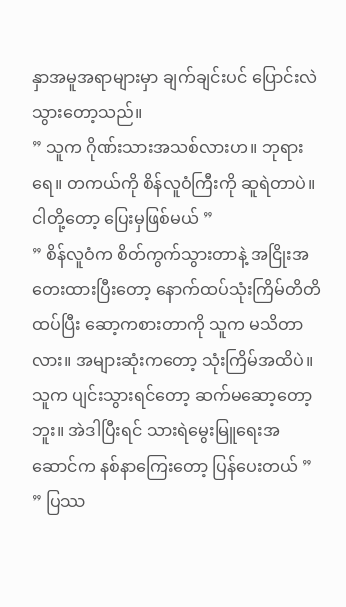နှာအမူအရာများမှာ ချက်ချင်းပင် ပြောင်းလဲသွားတော့သည်။
” သူက ဂိုဏ်းသားအသစ်လားဟ။ ဘုရားရေ။ တကယ်ကို စိန်လူဝံကြီးကို ဆူရဲတာပဲ။ ငါတို့တော့ ပြေးမှဖြစ်မယ် ”
” စိန်လူဝံက စိတ်ကွက်သွားတာနဲ့ အငြိုးအတေးထားပြီးတော့ နောက်ထပ်သုံးကြိမ်တိတိ ထပ်ပြီး ဆော့ကစားတာကို သူက မသိတာလား။ အများဆုံးကတော့ သုံးကြိမ်အထိပဲ။ သူက ပျင်းသွားရင်တော့ ဆက်မဆော့တော့ဘူး။ အဲဒါပြီးရင် သားရဲမွေးမြူရေးအဆောင်က နစ်နာကြေးတော့ ပြန်ပေးတယ် ”
” ပြဿ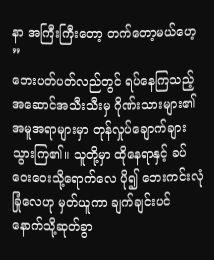နာ အကြီးကြီးတော့ တက်တော့မယ်ဟေ့ ”
ဘေးပတ်ပတ်လည်တွင် ရပ်နေကြသည့် အဆောင်အသီးသီးမှ ဂိုဏ်းသားများ၏ အမူအရာများမှာ တုန်လှုပ်ချောက်ချားသွားကြ၏။ သူတို့မှာ ထိုနေရာနှင့် ခပ်ဝေးဝေးသို့ရောက်လေ ပို၍ ဘေးကင်းလုံခြုံလေဟု မှတ်ယူကာ ချက်ချင်းပင် နောက်သို့ဆုတ်ခွာ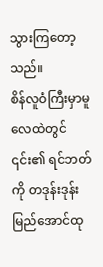သွားကြတော့သည်။
စိန်လူဝံကြီးမှာမူ လေထဲတွင် ၎င်း၏ ရင်ဘတ်ကို တဒုန်းဒုန်းမြည်အောင်ထု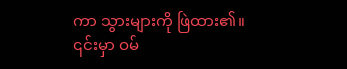ကာ သွားများကို ဖြဲထား၏။ ၎င်းမှာ ဝမ်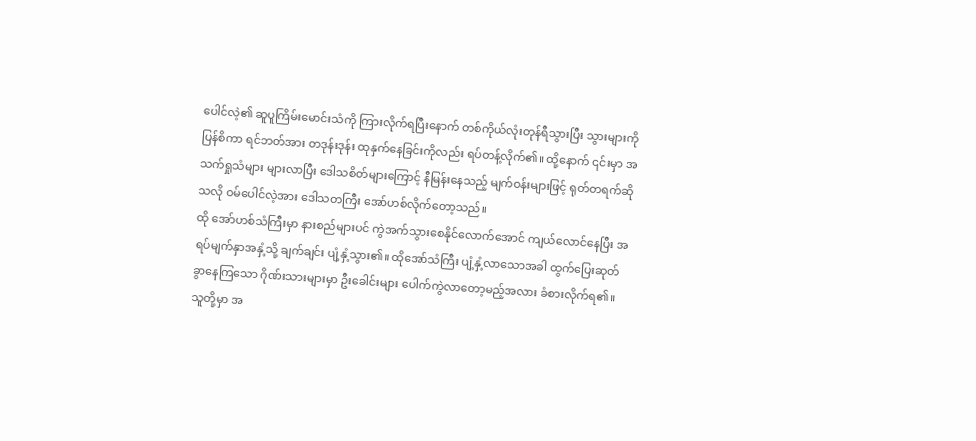ပေါင်လဲ့၏ ဆူပူကြိမ်းမောင်းသံကို ကြားလိုက်ရပြီးနောက် တစ်ကိုယ်လုံးတုန်ရီသွားပြီး သွားများကို ပြန်စိကာ ရင်ဘတ်အား တဒုန်းဒုန်း ထုနှက်နေခြင်းကိုလည်း ရပ်တန့်လိုက်၏။ ထို့နောက် ၎င်းမှာ အသက်ရှုသံများ များလာပြီး ဒေါသစိတ်များကြောင့် နီမြန်းနေသည့် မျက်ဝန်းများဖြင့် ရုတ်တရက်ဆိုသလို ဝမ်ပေါင်လဲ့အား ဒေါသတကြီး အော်ဟစ်လိုက်တော့သည်။
ထို အော်ဟစ်သံကြီးမှာ နားစည်များပင် ကွဲအက်သွားစေနိုင်လောက်အောင် ကျယ်လောင်နေပြီး အရပ်မျက်နှာအနှံ့သို့ ချက်ချင်း ပျံ့နှံ့သွား၏။ ထိုအော်သံကြီး ပျံ့နှံ့လာသောအခါ ထွက်ပြေးဆုတ်ခွာနေကြသော ဂိုဏ်းသားများမှာ ဦးခေါင်းများ ပေါက်ကွဲလာတော့မည့်အလား ခံစားလိုက်ရ၏။ သူတို့မှာ အ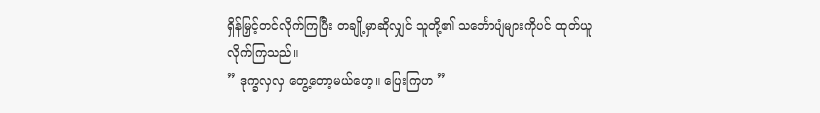ရှိန်မြှင့်တင်လိုက်ကြပြီး တချို့မှာဆိုလျှင် သူတို့၏ သင်္ဘောပျံများကိုပင် ထုတ်ယူလိုက်ကြသည်။
” ဒုက္ခလှလှ တွေ့တော့မယ်ဟေ့။ ပြေးကြဟ ”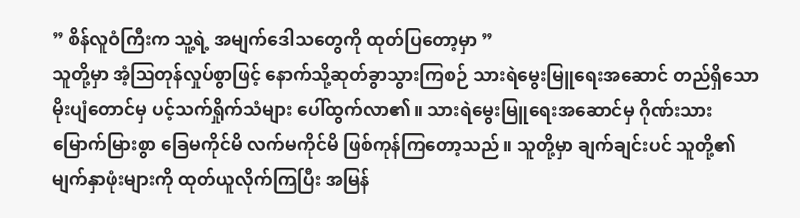” စိန်လူဝံကြီးက သူ့ရဲ့ အမျက်ဒေါသတွေကို ထုတ်ပြတော့မှာ ”
သူတို့မှာ အံ့ဩတုန်လှုပ်စွာဖြင့် နောက်သို့ဆုတ်ခွာသွားကြစဉ် သားရဲမွေးမြူရေးအဆောင် တည်ရှိသော မိုးပျံတောင်မှ ပင့်သက်ရှိုက်သံများ ပေါ်ထွက်လာ၏။ သားရဲမွေးမြူရေးအဆောင်မှ ဂိုဏ်းသားမြောက်မြားစွာ ခြေမကိုင်မိ လက်မကိုင်မိ ဖြစ်ကုန်ကြတော့သည်။ သူတို့မှာ ချက်ချင်းပင် သူတို့၏ မျက်နှာဖုံးများကို ထုတ်ယူလိုက်ကြပြီး အမြန်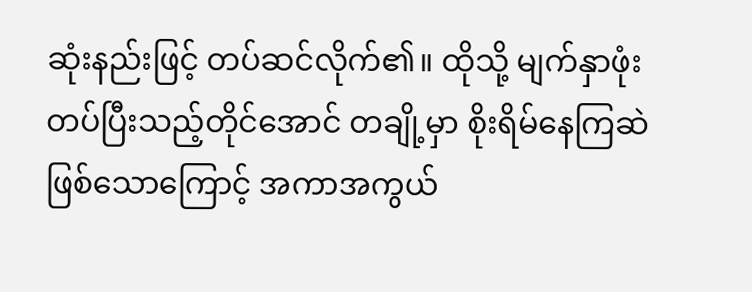ဆုံးနည်းဖြင့် တပ်ဆင်လိုက်၏။ ထိုသို့ မျက်နှာဖုံးတပ်ပြီးသည့်တိုင်အောင် တချို့မှာ စိုးရိမ်နေကြဆဲဖြစ်သောကြောင့် အကာအကွယ်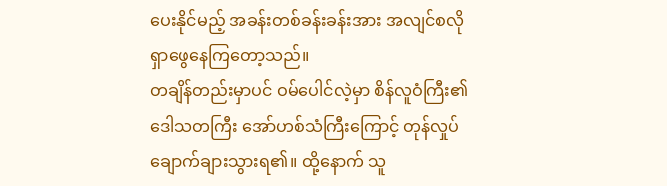ပေးနိုင်မည့် အခန်းတစ်ခန်းခန်းအား အလျင်စလို ရှာဖွေနေကြတော့သည်။
တချိန်တည်းမှာပင် ဝမ်ပေါင်လဲ့မှာ စိန်လူဝံကြီး၏ ဒေါသတကြီး အော်ဟစ်သံကြီးကြောင့် တုန်လှုပ်ချောက်ချားသွားရ၏။ ထို့နောက် သူ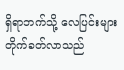ရှိရာဘက်သို့ လေပြင်းများ တိုက်ခတ်လာသည်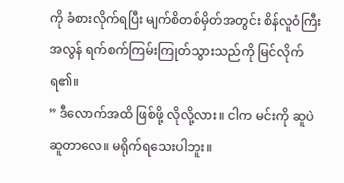ကို ခံစားလိုက်ရပြီး မျက်စိတစ်မှိတ်အတွင်း စိန်လူဝံကြီး အလွန် ရက်စက်ကြမ်းကြုတ်သွားသည်ကို မြင်လိုက်ရ၏။
” ဒီလောက်အထိ ဖြစ်ဖို့ လိုလို့လား။ ငါက မင်းကို ဆူပဲဆူတာလေ။ မရိုက်ရသေးပါဘူး။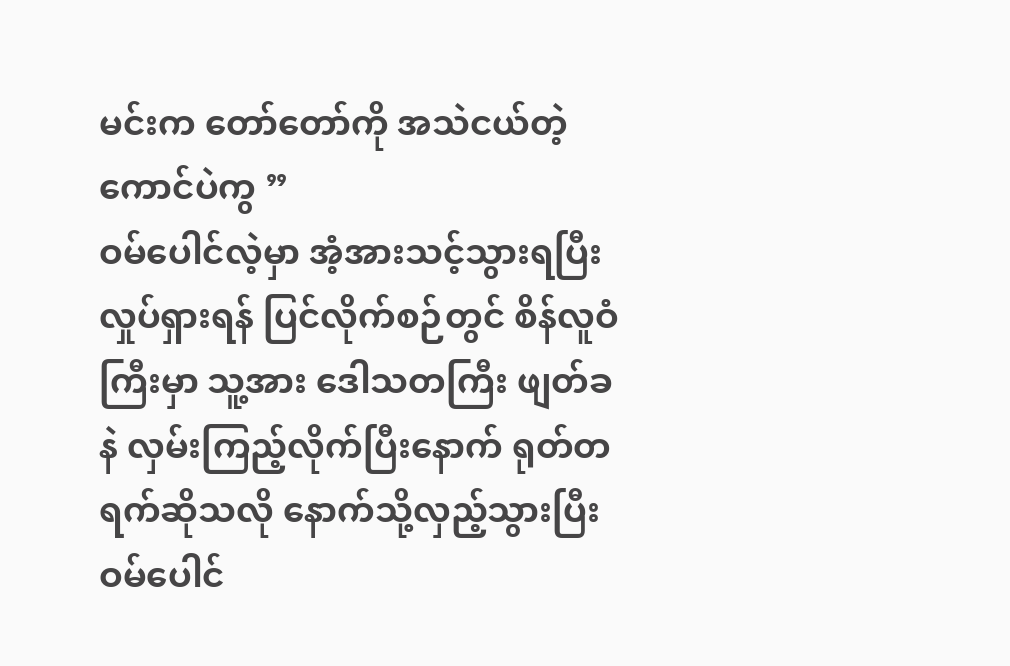မင်းက တော်တော်ကို အသဲငယ်တဲ့ကောင်ပဲကွ ”
ဝမ်ပေါင်လဲ့မှာ အံ့အားသင့်သွားရပြီး လှုပ်ရှားရန် ပြင်လိုက်စဉ်တွင် စိန်လူဝံကြီးမှာ သူ့အား ဒေါသတကြီး ဖျတ်ခနဲ လှမ်းကြည့်လိုက်ပြီးနောက် ရုတ်တရက်ဆိုသလို နောက်သို့လှည့်သွားပြီး ဝမ်ပေါင်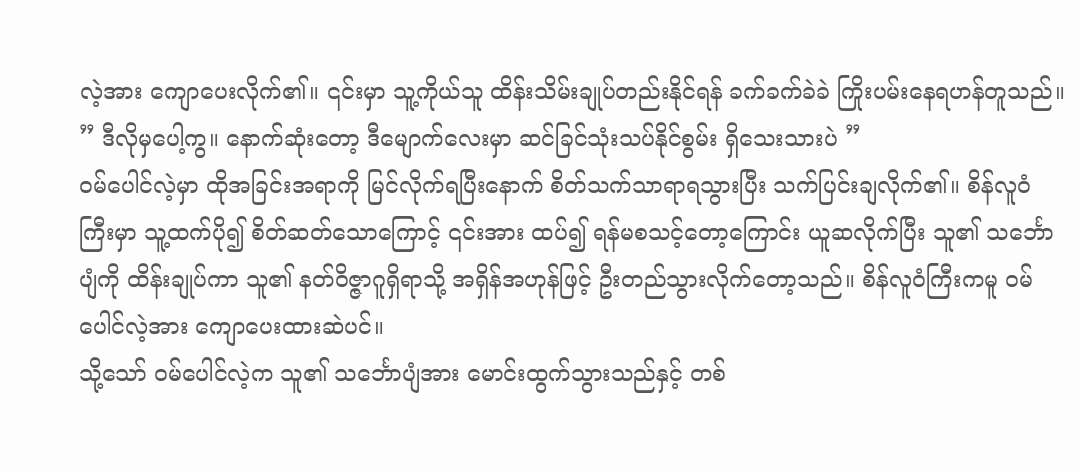လဲ့အား ကျောပေးလိုက်၏။ ၎င်းမှာ သူ့ကိုယ်သူ ထိန်းသိမ်းချုပ်တည်းနိုင်ရန် ခက်ခက်ခဲခဲ ကြိုးပမ်းနေရဟန်တူသည်။
” ဒီလိုမှပေါ့ကွ။ နောက်ဆုံးတော့ ဒီမျောက်လေးမှာ ဆင်ခြင်သုံးသပ်နိုင်စွမ်း ရှိသေးသားပဲ ”
ဝမ်ပေါင်လဲ့မှာ ထိုအခြင်းအရာကို မြင်လိုက်ရပြီးနောက် စိတ်သက်သာရာရသွားပြီး သက်ပြင်းချလိုက်၏။ စိန်လူဝံကြီးမှာ သူ့ထက်ပို၍ စိတ်ဆတ်သောကြောင့် ၎င်းအား ထပ်၍ ရန်မစသင့်တော့ကြောင်း ယူဆလိုက်ပြီး သူ၏ သင်္ဘောပျံကို ထိန်းချုပ်ကာ သူ၏ နတ်ဝိဇ္ဇာဂူရှိရာသို့ အရှိန်အဟုန်ဖြင့် ဦးတည်သွားလိုက်တော့သည်။ စိန်လူဝံကြီးကမူ ဝမ်ပေါင်လဲ့အား ကျောပေးထားဆဲပင်။
သို့သော် ဝမ်ပေါင်လဲ့က သူ၏ သင်္ဘောပျံအား မောင်းထွက်သွားသည်နှင့် တစ်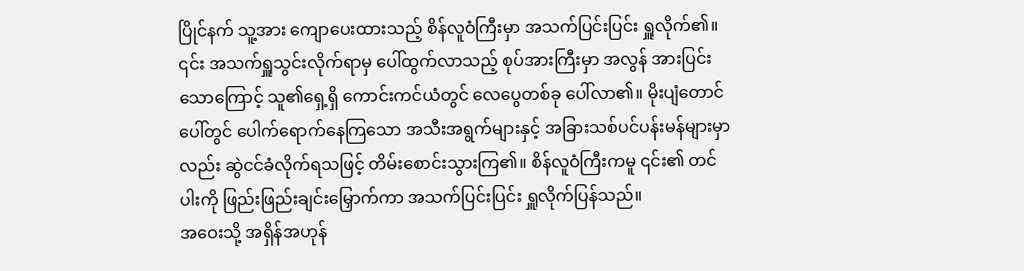ပြိုင်နက် သူ့အား ကျောပေးထားသည့် စိန်လူဝံကြီးမှာ အသက်ပြင်းပြင်း ရှူလိုက်၏။ ၎င်း အသက်ရှူသွင်းလိုက်ရာမှ ပေါ်ထွက်လာသည့် စုပ်အားကြီးမှာ အလွန် အားပြင်းသောကြောင့် သူ၏ရှေ့ရှိ ကောင်းကင်ယံတွင် လေပွေတစ်ခု ပေါ်လာ၏။ မိုးပျံတောင်ပေါ်တွင် ပေါက်ရောက်နေကြသော အသီးအရွက်များနှင့် အခြားသစ်ပင်ပန်းမန်များမှာလည်း ဆွဲငင်ခံလိုက်ရသဖြင့် တိမ်းစောင်းသွားကြ၏။ စိန်လူဝံကြီးကမူ ၎င်း၏ တင်ပါးကို ဖြည်းဖြည်းချင်းမြှောက်ကာ အသက်ပြင်းပြင်း ရှူလိုက်ပြန်သည်။
အဝေးသို့ အရှိန်အဟုန်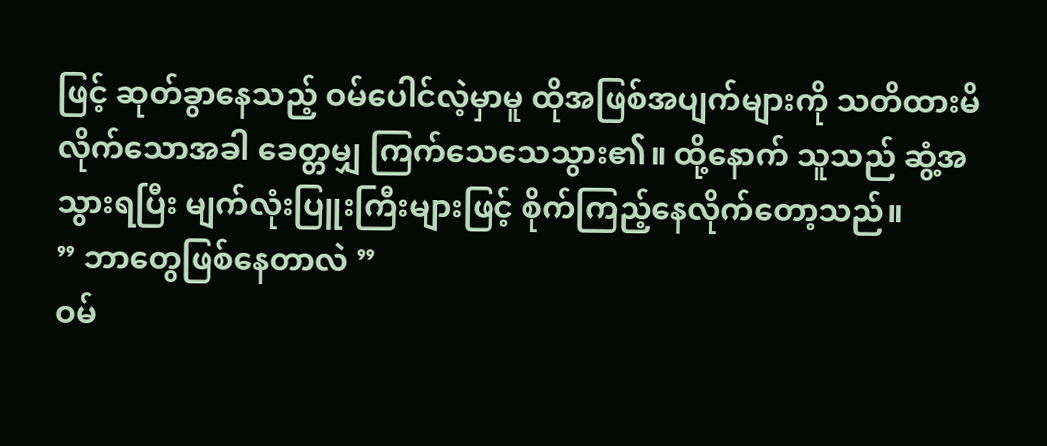ဖြင့် ဆုတ်ခွာနေသည့် ဝမ်ပေါင်လဲ့မှာမူ ထိုအဖြစ်အပျက်များကို သတိထားမိလိုက်သောအခါ ခေတ္တမျှ ကြက်သေသေသွား၏။ ထို့နောက် သူသည် ဆွံ့အသွားရပြီး မျက်လုံးပြူးကြီးများဖြင့် စိုက်ကြည့်နေလိုက်တော့သည်။
” ဘာတွေဖြစ်နေတာလဲ ”
ဝမ်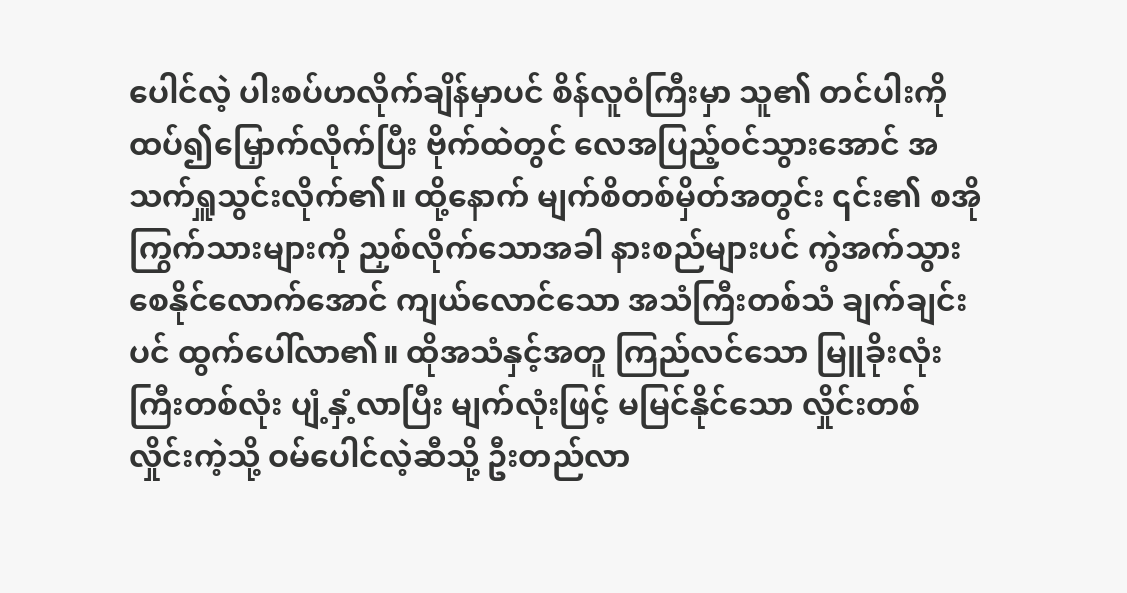ပေါင်လဲ့ ပါးစပ်ဟလိုက်ချိန်မှာပင် စိန်လူဝံကြီးမှာ သူ၏ တင်ပါးကို ထပ်၍မြှောက်လိုက်ပြီး ဗိုက်ထဲတွင် လေအပြည့်ဝင်သွားအောင် အသက်ရှူသွင်းလိုက်၏။ ထို့နောက် မျက်စိတစ်မှိတ်အတွင်း ၎င်း၏ စအိုကြွက်သားများကို ညှစ်လိုက်သောအခါ နားစည်များပင် ကွဲအက်သွားစေနိုင်လောက်အောင် ကျယ်လောင်သော အသံကြီးတစ်သံ ချက်ချင်းပင် ထွက်ပေါ်လာ၏။ ထိုအသံနှင့်အတူ ကြည်လင်သော မြူခိုးလုံးကြီးတစ်လုံး ပျံ့နှံ့လာပြီး မျက်လုံးဖြင့် မမြင်နိုင်သော လှိုင်းတစ်လှိုင်းကဲ့သို့ ဝမ်ပေါင်လဲ့ဆီသို့ ဦးတည်လာ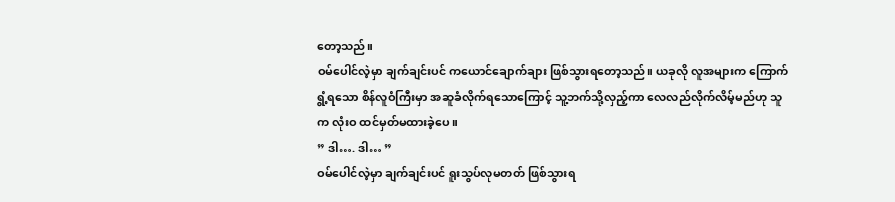တော့သည်။
ဝမ်ပေါင်လဲ့မှာ ချက်ချင်းပင် ကယောင်ချောက်ချား ဖြစ်သွားရတော့သည်။ ယခုလို လူအများက ကြောက်ရွံ့ရသော စိန်လူဝံကြီးမှာ အဆူခံလိုက်ရသောကြောင့် သူ့ဘက်သို့လှည့်ကာ လေလည်လိုက်လိမ့်မည်ဟု သူက လုံးဝ ထင်မှတ်မထားခဲ့ပေ။
” ဒါ…. ဒါ… ”
ဝမ်ပေါင်လဲ့မှာ ချက်ချင်းပင် ရူးသွပ်လုမတတ် ဖြစ်သွားရ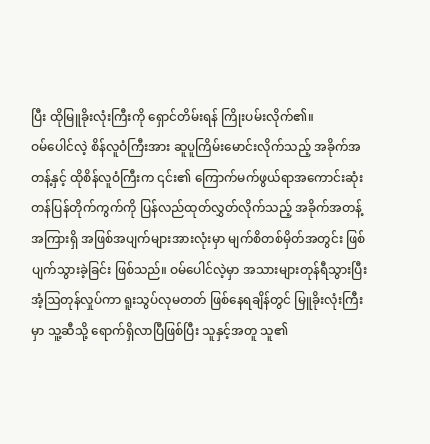ပြီး ထိုမြူခိုးလုံးကြီးကို ရှောင်တိမ်းရန် ကြိုးပမ်းလိုက်၏။
ဝမ်ပေါင်လဲ့ စိန်လူဝံကြီးအား ဆူပူကြိမ်းမောင်းလိုက်သည့် အခိုက်အတန့်နှင့် ထိုစိန်လူဝံကြီးက ၎င်း၏ ကြောက်မက်ဖွယ်ရာအကောင်းဆုံး တန်ပြန်တိုက်ကွက်ကို ပြန်လည်ထုတ်လွှတ်လိုက်သည့် အခိုက်အတန့်အကြားရှိ အဖြစ်အပျက်များအားလုံးမှာ မျက်စိတစ်မှိတ်အတွင်း ဖြစ်ပျက်သွားခဲ့ခြင်း ဖြစ်သည်။ ဝမ်ပေါင်လဲ့မှာ အသားများတုန်ရီသွားပြီး အံ့ဩတုန်လှုပ်ကာ ရူးသွပ်လုမတတ် ဖြစ်နေရချိန်တွင် မြူခိုးလုံးကြီးမှာ သူ့ဆီသို့ ရောက်ရှိလာပြီဖြစ်ပြီး သူနှင့်အတူ သူ၏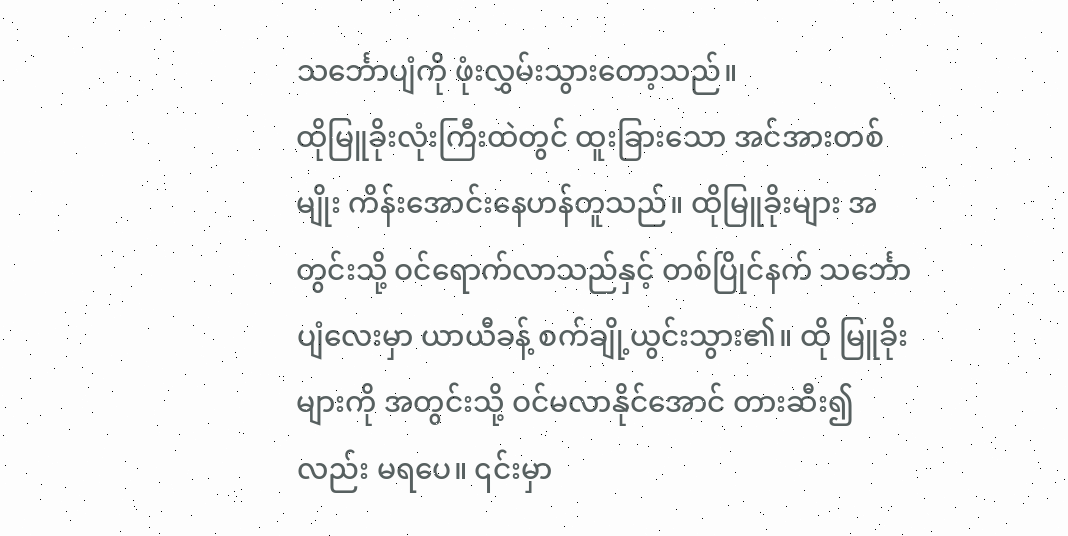သင်္ဘောပျံကို ဖုံးလွှမ်းသွားတော့သည်။
ထိုမြူခိုးလုံးကြီးထဲတွင် ထူးခြားသော အင်အားတစ်မျိုး ကိန်းအောင်းနေဟန်တူသည်။ ထိုမြူခိုးများ အတွင်းသို့ ဝင်ရောက်လာသည်နှင့် တစ်ပြိုင်နက် သင်္ဘောပျံလေးမှာ ယာယီခန့် စက်ချို့ယွင်းသွား၏။ ထို မြူခိုးများကို အတွင်းသို့ ဝင်မလာနိုင်အောင် တားဆီး၍လည်း မရပေ။ ၎င်းမှာ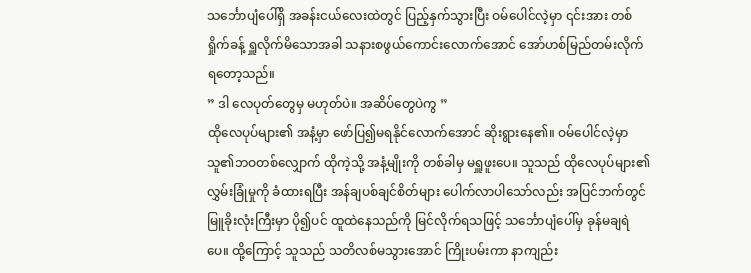သင်္ဘောပျံပေါ်ရှိ အခန်းငယ်လေးထဲတွင် ပြည့်နှက်သွားပြီး ဝမ်ပေါင်လဲ့မှာ ၎င်းအား တစ်ရှိုက်ခန့် ရှူလိုက်မိသောအခါ သနားစဖွယ်ကောင်းလောက်အောင် အော်ဟစ်မြည်တမ်းလိုက်ရတော့သည်။
” ဒါ လေပုတ်တွေမှ မဟုတ်ပဲ။ အဆိပ်တွေပဲကွ ”
ထိုလေပုပ်များ၏ အနံ့မှာ ဖော်ပြ၍မရနိုင်လောက်အောင် ဆိုးရွားနေ၏။ ဝမ်ပေါင်လဲ့မှာ သူ၏ဘဝတစ်လျှောက် ထိုကဲ့သို့ အနံ့မျိုးကို တစ်ခါမှ မရှူဖူးပေ။ သူသည် ထိုလေပုပ်များ၏ လွှမ်းခြုံမှုကို ခံထားရပြီး အန်ချပစ်ချင်စိတ်များ ပေါက်လာပါသော်လည်း အပြင်ဘက်တွင် မြူခိုးလုံးကြီးမှာ ပို၍ပင် ထူထဲနေသည်ကို မြင်လိုက်ရသဖြင့် သင်္ဘောပျံပေါ်မှ ခုန်မချရဲပေ။ ထို့ကြောင့် သူသည် သတိလစ်မသွားအောင် ကြိုးပမ်းကာ နာကျည်း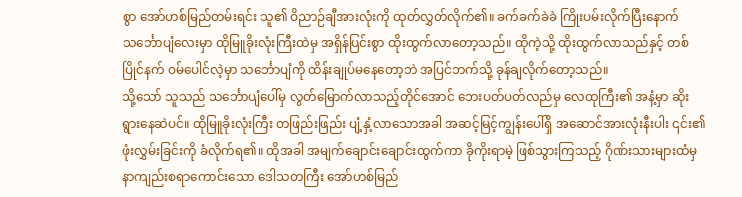စွာ အော်ဟစ်မြည်တမ်းရင်း သူ၏ ဝိညာဉ်ချီအားလုံးကို ထုတ်လွှတ်လိုက်၏။ ခက်ခက်ခဲခဲ ကြိုးပမ်းလိုက်ပြီးနောက် သင်္ဘောပျံလေးမှာ ထိုမြူခိုးလုံးကြီးထဲမှ အရှိန်ပြင်းစွာ ထိုးထွက်လာတော့သည်။ ထိုကဲ့သို့ ထိုးထွက်လာသည်နှင့် တစ်ပြိုင်နက် ဝမ်ပေါင်လဲ့မှာ သင်္ဘောပျံကို ထိန်းချုပ်မနေတော့ဘဲ အပြင်ဘက်သို့ ခုန်ချလိုက်တော့သည်။
သို့သော် သူသည် သင်္ဘောပျံပေါ်မှ လွတ်မြောက်လာသည့်တိုင်အောင် ဘေးပတ်ပတ်လည်မှ လေထုကြီး၏ အနံ့မှာ ဆိုးရွားနေဆဲပင်။ ထိုမြူခိုးလုံးကြီး တဖြည်းဖြည်း ပျံ့နှံ့လာသောအခါ အဆင့်မြင့်ကျွန်းပေါ်ရှိ အဆောင်အားလုံးနီးပါး ၎င်း၏ ဖုံးလွှမ်းခြင်းကို ခံလိုက်ရ၏။ ထိုအခါ အမျက်ချောင်းချောင်းထွက်ကာ ခိုကိုးရာမဲ့ ဖြစ်သွားကြသည့် ဂိုဏ်းသားများထံမှ နာကျည်းစရာကောင်းသော ဒေါသတကြီး အော်ဟစ်မြည်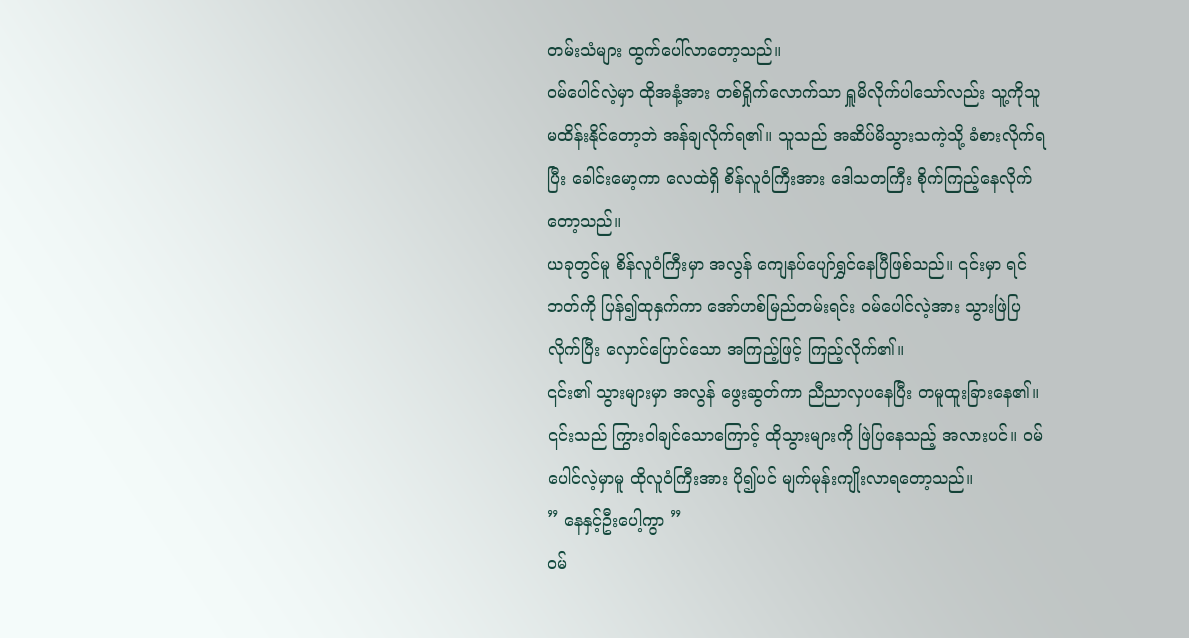တမ်းသံများ ထွက်ပေါ်လာတော့သည်။
ဝမ်ပေါင်လဲ့မှာ ထိုအနံ့အား တစ်ရှိုက်လောက်သာ ရှူမိလိုက်ပါသော်လည်း သူ့ကိုသူမထိန်းနိုင်တော့ဘဲ အန်ချလိုက်ရ၏။ သူသည် အဆိပ်မိသွားသကဲ့သို့ ခံစားလိုက်ရပြီး ခေါင်းမော့ကာ လေထဲရှိ စိန်လူဝံကြီးအား ဒေါသတကြီး စိုက်ကြည့်နေလိုက်တော့သည်။
ယခုတွင်မူ စိန်လူဝံကြီးမှာ အလွန် ကျေနပ်ပျော်ရွှင်နေပြီဖြစ်သည်။ ၎င်းမှာ ရင်ဘတ်ကို ပြန်၍ထုနှက်ကာ အော်ဟစ်မြည်တမ်းရင်း ဝမ်ပေါင်လဲ့အား သွားဖြဲပြလိုက်ပြီး လှောင်ပြောင်သော အကြည့်ဖြင့် ကြည့်လိုက်၏။
၎င်း၏ သွားများမှာ အလွန် ဖွေးဆွတ်ကာ ညီညာလှပနေပြီး တမူထူးခြားနေ၏။ ၎င်းသည် ကြွားဝါချင်သောကြောင့် ထိုသွားများကို ဖြဲပြနေသည့် အလားပင်။ ဝမ်ပေါင်လဲ့မှာမူ ထိုလူဝံကြီးအား ပို၍ပင် မျက်မုန်းကျိုးလာရတော့သည်။
” နေနှင့်ဦးပေါ့ကွာ ”
ဝမ်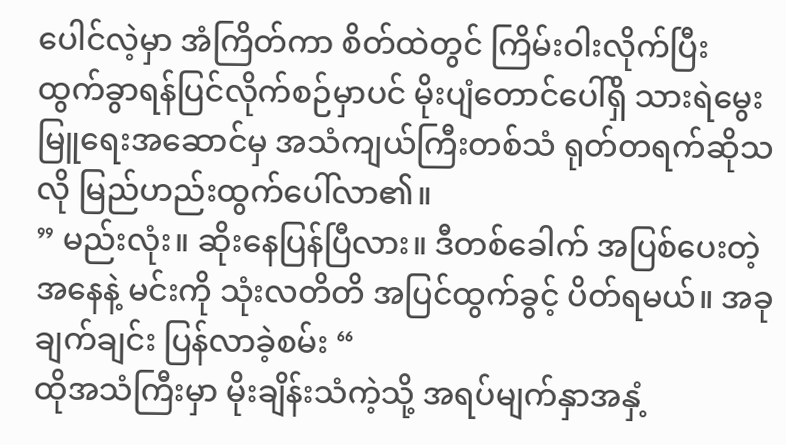ပေါင်လဲ့မှာ အံကြိတ်ကာ စိတ်ထဲတွင် ကြိမ်းဝါးလိုက်ပြီး ထွက်ခွာရန်ပြင်လိုက်စဉ်မှာပင် မိုးပျံတောင်ပေါ်ရှိ သားရဲမွေးမြူရေးအဆောင်မှ အသံကျယ်ကြီးတစ်သံ ရုတ်တရက်ဆိုသလို မြည်ဟည်းထွက်ပေါ်လာ၏။
” မည်းလုံး။ ဆိုးနေပြန်ပြီလား။ ဒီတစ်ခေါက် အပြစ်ပေးတဲ့အနေနဲ့ မင်းကို သုံးလတိတိ အပြင်ထွက်ခွင့် ပိတ်ရမယ်။ အခုချက်ချင်း ပြန်လာခဲ့စမ်း “
ထိုအသံကြီးမှာ မိုးချိန်းသံကဲ့သို့ အရပ်မျက်နှာအနှံ့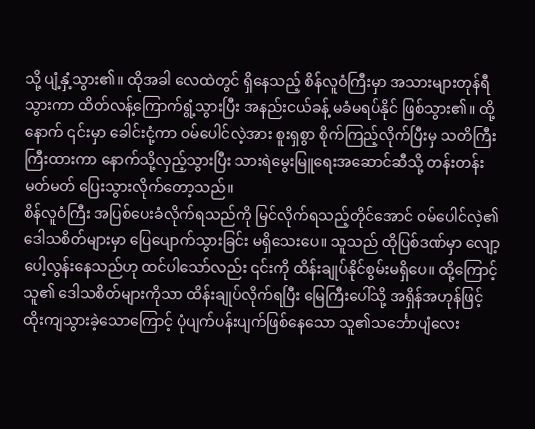သို့ ပျံ့နှံ့သွား၏။ ထိုအခါ လေထဲတွင် ရှိနေသည့် စိန်လူဝံကြီးမှာ အသားများတုန်ရီသွားကာ ထိတ်လန့်ကြောက်ရွံ့သွားပြီး အနည်းငယ်ခန့် မခံမရပ်နိုင် ဖြစ်သွား၏။ ထို့နောက် ၎င်းမှာ ခေါင်းငုံ့ကာ ဝမ်ပေါင်လဲ့အား စူးရှစွာ စိုက်ကြည့်လိုက်ပြီးမှ သတိကြီးကြီးထားကာ နောက်သို့လှည့်သွားပြီး သားရဲမွေးမြူရေးအဆောင်ဆီသို့ တန်းတန်းမတ်မတ် ပြေးသွားလိုက်တော့သည်။
စိန်လူဝံကြီး အပြစ်ပေးခံလိုက်ရသည်ကို မြင်လိုက်ရသည့်တိုင်အောင် ဝမ်ပေါင်လဲ့၏ ဒေါသစိတ်များမှာ ပြေပျောက်သွားခြင်း မရှိသေးပေ။ သူသည် ထိုပြစ်ဒဏ်မှာ လျော့ပေါ့လွန်းနေသည်ဟု ထင်ပါသော်လည်း ၎င်းကို ထိန်းချုပ်နိုင်စွမ်းမရှိပေ။ ထို့ကြောင့် သူ၏ ဒေါသစိတ်များကိုသာ ထိန်းချုပ်လိုက်ရပြီး မြေကြီးပေါ်သို့ အရှိန်အဟုန်ဖြင့် ထိုးကျသွားခဲ့သောကြောင့် ပုံပျက်ပန်းပျက်ဖြစ်နေသော သူ၏သင်္ဘောပျံလေး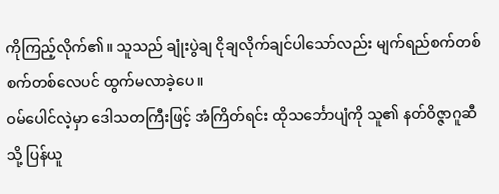ကိုကြည့်လိုက်၏။ သူသည် ချုံးပွဲချ ငိုချလိုက်ချင်ပါသော်လည်း မျက်ရည်စက်တစ်စက်တစ်လေပင် ထွက်မလာခဲ့ပေ။
ဝမ်ပေါင်လဲ့မှာ ဒေါသတကြီးဖြင့် အံကြိတ်ရင်း ထိုသင်္ဘောပျံကို သူ၏ နတ်ဝိဇ္ဇာဂူဆီသို့ ပြန်ယူ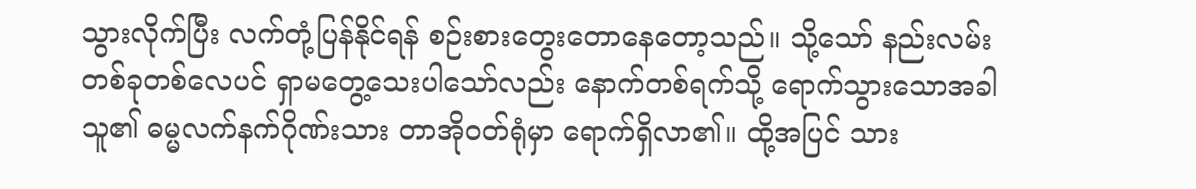သွားလိုက်ပြီး လက်တုံ့ပြန်နိုင်ရန် စဉ်းစားတွေးတောနေတော့သည်။ သို့သော် နည်းလမ်းတစ်ခုတစ်လေပင် ရှာမတွေ့သေးပါသော်လည်း နောက်တစ်ရက်သို့ ရောက်သွားသောအခါ သူ၏ ဓမ္မလက်နက်ဂိုဏ်းသား တာအိုဝတ်ရုံမှာ ရောက်ရှိလာ၏။ ထို့အပြင် သား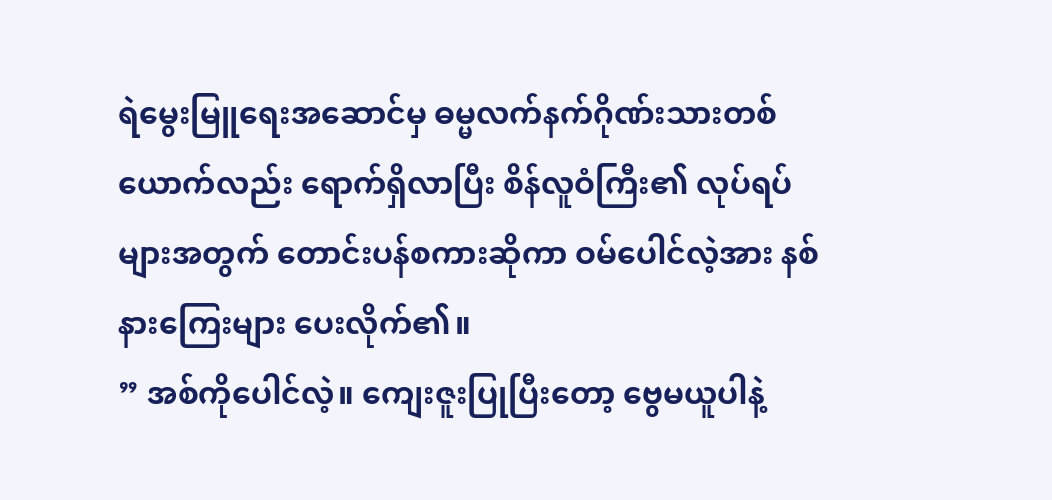ရဲမွေးမြူရေးအဆောင်မှ ဓမ္မလက်နက်ဂိုဏ်းသားတစ်ယောက်လည်း ရောက်ရှိလာပြီး စိန်လူဝံကြီး၏ လုပ်ရပ်များအတွက် တောင်းပန်စကားဆိုကာ ဝမ်ပေါင်လဲ့အား နစ်နားကြေးများ ပေးလိုက်၏။
” အစ်ကိုပေါင်လဲ့။ ကျေးဇူးပြုပြီးတော့ ဗွေမယူပါနဲ့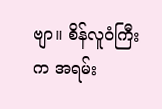ဗျာ။ စိန်လူဝံကြီးက အရမ်း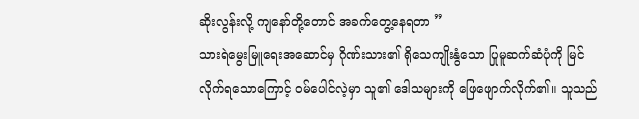ဆိုးလွန်းလို့ ကျနော်တို့တောင် အခက်တွေ့နေရတာ ”
သားရဲမွေးမြူရေးအဆောင်မှ ဂိုဏ်းသား၏ ရိုသေကျိုးနွံသော ပြုမူဆက်ဆံပုံကို မြင်လိုက်ရသောကြောင့် ဝမ်ပေါင်လဲ့မှာ သူ၏ ဒေါသများကို ဖြေဖျောက်လိုက်၏။ သူသည်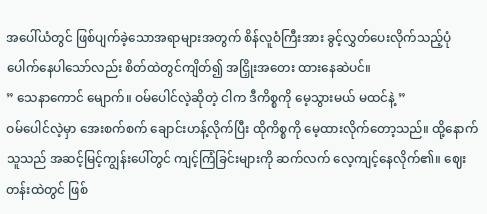အပေါ်ယံတွင် ဖြစ်ပျက်ခဲ့သောအရာများအတွက် စိန်လူဝံကြီးအား ခွင့်လွှတ်ပေးလိုက်သည့်ပုံ ပေါက်နေပါသော်လည်း စိတ်ထဲတွင်ကျိတ်၍ အငြှိုးအတေး ထားနေဆဲပင်။
” သေနာကောင် မျောက်။ ဝမ်ပေါင်လဲ့ဆိုတဲ့ ငါက ဒီကိစ္စကို မေ့သွားမယ် မထင်နဲ့ ”
ဝမ်ပေါင်လဲ့မှာ အေးစက်စက် ချောင်းဟန့်လိုက်ပြီး ထိုကိစ္စကို မေ့ထားလိုက်တော့သည်။ ထို့နောက် သူသည် အဆင့်မြင့်ကျွန်းပေါ်တွင် ကျင့်ကြံခြင်းများကို ဆက်လက် လေ့ကျင့်နေလိုက်၏။ ဈေးတန်းထဲတွင် ဖြစ်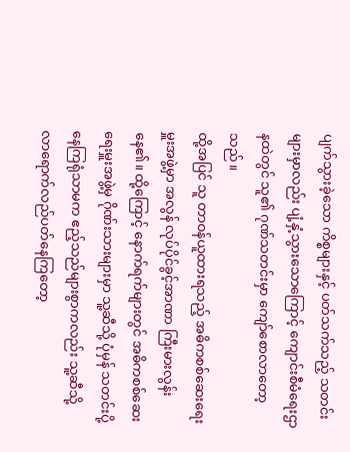ပျက်သွားခဲ့သော ကိစ္စများနှင့် ပတ်သက်သည့် သတင်းများမှာလည်း ပျံ့နှံ့သွားသောကြောင့် ကျောင်းစီမံရေးဌာနထဲတွင် သူ၏ ဂုဏ်သတင်းမှာ ကျော်စောလာတော့သည်။
ထို့အပြင် သူ တာဝန်ယူထားရသည့် အဓိကစစ်ဆေးရေးမှူးအဖွဲ့မှာ အလွန် လုပ်ပိုင်ခွင့်အာဏာ ကြီးမားလွန်းနေ၏။ ထို့ကြောင့် နောက်ရက်များတွင် အဓိကစစ်ဆေးရေးမှူးအဖွဲ့မှ ဂိုဏ်းသားများမှာ သူ့ဆီသို့ ပုံမှန် သတင်းပို့နေကြရုံသာမက ဧည့်သည်များစွာကလည်း သူ့ဆီသို့ လာရောက်လည်ပတ်နေကြတော့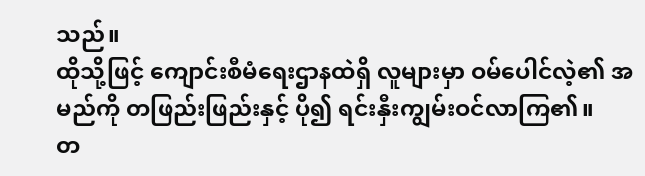သည်။
ထိုသို့ဖြင့် ကျောင်းစီမံရေးဌာနထဲရှိ လူများမှာ ဝမ်ပေါင်လဲ့၏ အမည်ကို တဖြည်းဖြည်းနှင့် ပို၍ ရင်းနှီးကျွမ်းဝင်လာကြ၏။
တ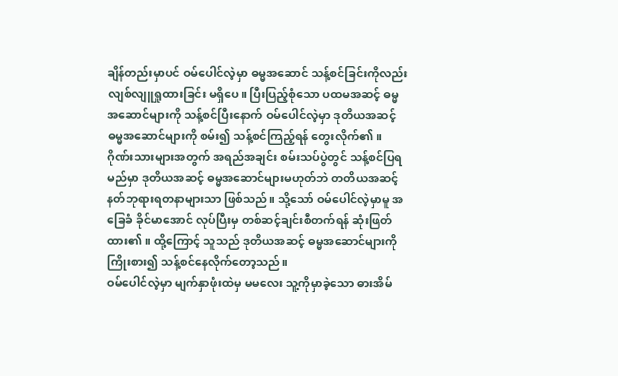ချိန်တည်းမှာပင် ဝမ်ပေါင်လဲ့မှာ ဓမ္မအဆောင် သန့်စင်ခြင်းကိုလည်း လျစ်လျူရှုထားခြင်း မရှိပေ။ ပြီးပြည့်စုံသော ပထမအဆင့် ဓမ္မအဆောင်များကို သန့်စင်ပြီးနောက် ဝမ်ပေါင်လဲ့မှာ ဒုတိယအဆင့် ဓမ္မအဆောင်များကို စမ်း၍ သန့်စင်ကြည့်ရန် တွေးလိုက်၏။ ဂိုဏ်းသားများအတွက် အရည်အချင်း စမ်းသပ်ပွဲတွင် သန့်စင်ပြရမည်မှာ ဒုတိယအဆင့် ဓမ္မအဆောင်များမဟုတ်ဘဲ တတိယအဆင့် နတ်ဘုရားရတနာများသာ ဖြစ်သည်။ သို့သော် ဝမ်ပေါင်လဲ့မှာမူ အခြေခံ ခိုင်မာအောင် လုပ်ပြီးမှ တစ်ဆင့်ချင်းစီတက်ရန် ဆုံးဖြတ်ထား၏။ ထို့ကြောင့် သူသည် ဒုတိယအဆင့် ဓမ္မအဆောင်များကို ကြိုးစား၍ သန့်စင်နေလိုက်တော့သည်။
ဝမ်ပေါင်လဲ့မှာ မျက်နှာဖုံးထဲမှ မမလေး သူ့ကိုမှာခဲ့သော ဓားအိမ်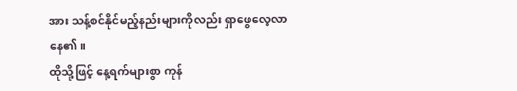အား သန့်စင်နိုင်မည့်နည်းများကိုလည်း ရှာဖွေလေ့လာနေ၏။
ထိုသို့ဖြင့် နေ့ရက်များစွာ ကုန်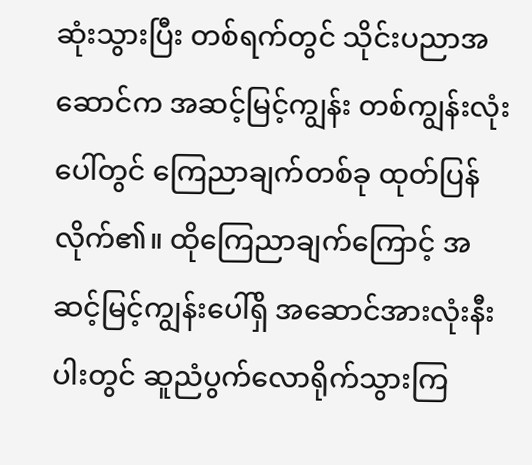ဆုံးသွားပြီး တစ်ရက်တွင် သိုင်းပညာအဆောင်က အဆင့်မြင့်ကျွန်း တစ်ကျွန်းလုံးပေါ်တွင် ကြေညာချက်တစ်ခု ထုတ်ပြန်လိုက်၏။ ထိုကြေညာချက်ကြောင့် အဆင့်မြင့်ကျွန်းပေါ်ရှိ အဆောင်အားလုံးနီးပါးတွင် ဆူညံပွက်လောရိုက်သွားကြ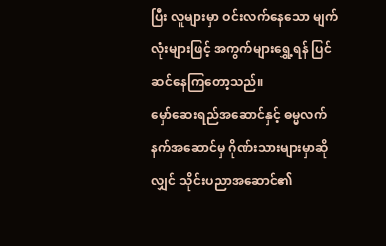ပြီး လူများမှာ ဝင်းလက်နေသော မျက်လုံးများဖြင့် အကွက်များရွှေ့ရန် ပြင်ဆင်နေကြတော့သည်။
မှော်ဆေးရည်အဆောင်နှင့် ဓမ္မလက်နက်အဆောင်မှ ဂိုဏ်းသားများမှာဆိုလျှင် သိုင်းပညာအဆောင်၏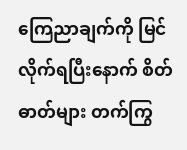ကြေညာချက်ကို မြင်လိုက်ရပြီးနောက် စိတ်ဓာတ်များ တက်ကြွ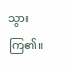သွားကြ၏။